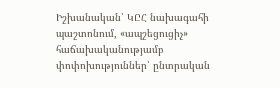Իշխանական՝ ԿԸՀ նախագահի պաշտոնում, «ապշեցուցիչ» հաճախականությամբ փոփոխություններ՝ ընտրական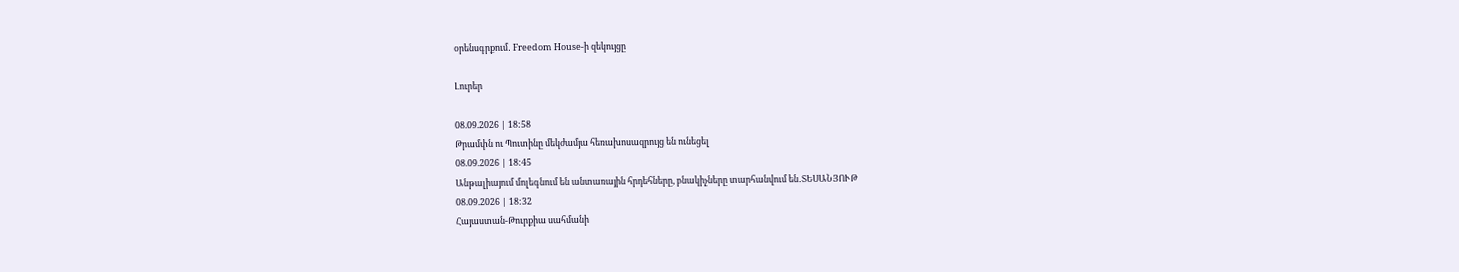օրենսգրքում․ Freedom House-ի զեկույցը

Լուրեր

08.09.2026 | 18:58
Թրամփն ու Պուտինը մեկժամյա հեռախոսազրույց են ունեցել
08.09.2026 | 18:45
Անթալիայում մոլեգնում են անտառային հրդեհները, բնակիչները տարհանվում են․ՏԵՍԱՆՅՈՒԹ
08.09.2026 | 18:32
Հայաստան-Թուրքիա սահմանի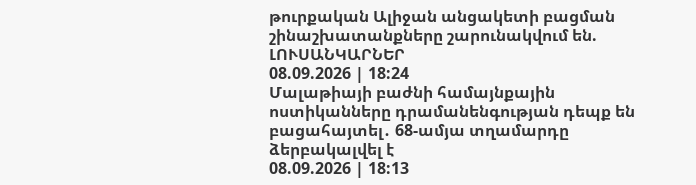թուրքական Ալիջան անցակետի բացման շինաշխատանքները շարունակվում են. ԼՈՒՍԱՆԿԱՐՆԵՐ
08.09.2026 | 18:24
Մալաթիայի բաժնի համայնքային ոստիկանները դրամանենգության դեպք են բացահայտել․ 68-ամյա տղամարդը ձերբակալվել է
08.09.2026 | 18:13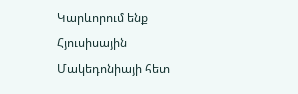Կարևորում ենք Հյուսիսային Մակեդոնիայի հետ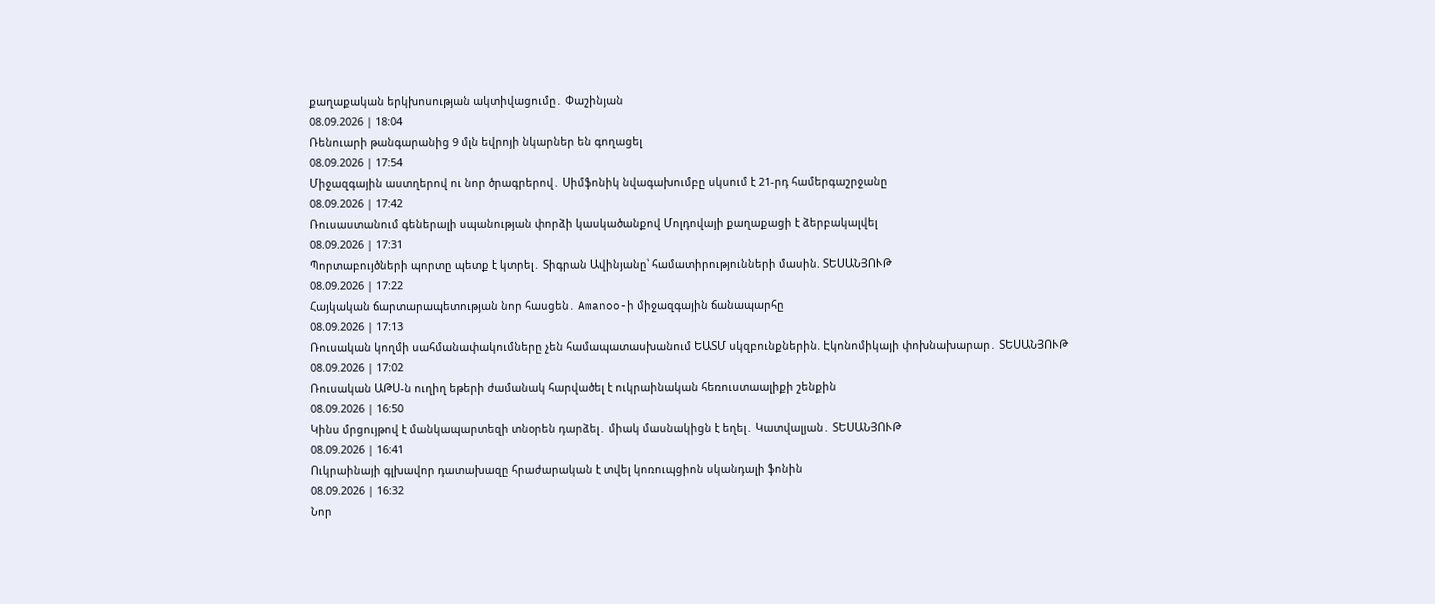քաղաքական երկխոսության ակտիվացումը․ Փաշինյան
08.09.2026 | 18:04
Ռենուարի թանգարանից 9 մլն եվրոյի նկարներ են գողացել
08.09.2026 | 17:54
Միջազգային աստղերով ու նոր ծրագրերով․ Սիմֆոնիկ նվագախումբը սկսում է 21-րդ համերգաշրջանը
08.09.2026 | 17:42
Ռուսաստանում գեներալի սպանության փորձի կասկածանքով Մոլդովայի քաղաքացի է ձերբակալվել
08.09.2026 | 17:31
Պորտաբույծների պորտը պետք է կտրել․ Տիգրան Ավինյանը՝ համատիրությունների մասին. ՏԵՍԱՆՅՈՒԹ
08.09.2026 | 17:22
Հայկական ճարտարապետության նոր հասցեն․ Amanoo-ի միջազգային ճանապարհը
08.09.2026 | 17:13
Ռուսական կողմի սահմանափակումները չեն համապատասխանում ԵԱՏՄ սկզբունքներին. Էկոնոմիկայի փոխնախարար․ ՏԵՍԱՆՅՈՒԹ
08.09.2026 | 17:02
Ռուսական ԱԹՍ-ն ուղիղ եթերի ժամանակ հարվածել է ուկրաինական հեռուստաալիքի շենքին
08.09.2026 | 16:50
Կինս մրցույթով է մանկապարտեզի տնօրեն դարձել․ միակ մասնակիցն է եղել․ Կատվալյան․ ՏԵՍԱՆՅՈՒԹ
08.09.2026 | 16:41
Ուկրաինայի գլխավոր դատախազը հրաժարական է տվել կոռուպցիոն սկանդալի ֆոնին
08.09.2026 | 16:32
Նոր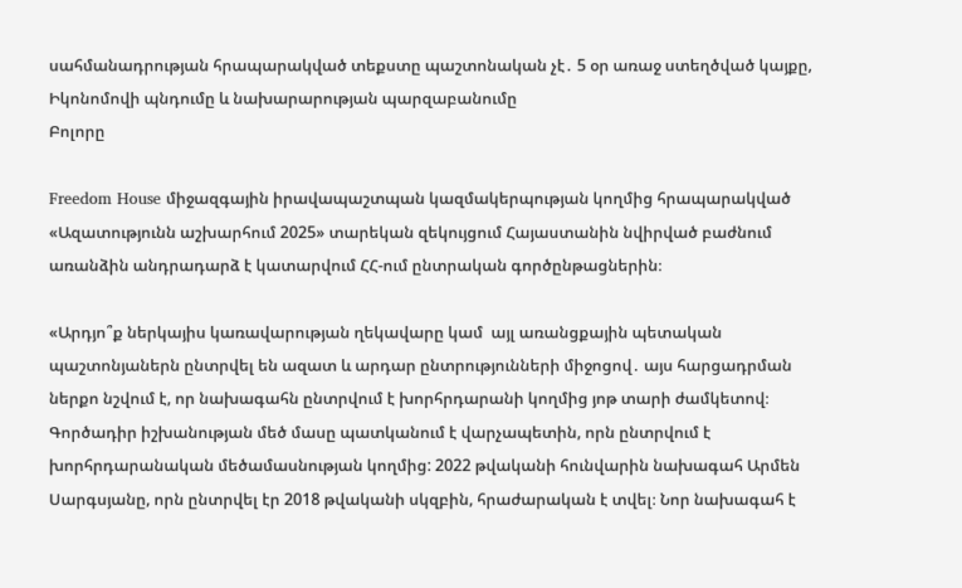սահմանադրության հրապարակված տեքստը պաշտոնական չէ․ 5 օր առաջ ստեղծված կայքը, Իկոնոմովի պնդումը և նախարարության պարզաբանումը
Բոլորը

Freedom House միջազգային իրավապաշտպան կազմակերպության կողմից հրապարակված «Ազատությունն աշխարհում 2025» տարեկան զեկույցում Հայաստանին նվիրված բաժնում առանձին անդրադարձ է կատարվում ՀՀ-ում ընտրական գործընթացներին։

«Արդյո՞ք ներկայիս կառավարության ղեկավարը կամ  այլ առանցքային պետական պաշտոնյաներն ընտրվել են ազատ և արդար ընտրությունների միջոցով․ այս հարցադրման ներքո նշվում է, որ նախագահն ընտրվում է խորհրդարանի կողմից յոթ տարի ժամկետով։ Գործադիր իշխանության մեծ մասը պատկանում է վարչապետին, որն ընտրվում է խորհրդարանական մեծամասնության կողմից: 2022 թվականի հունվարին նախագահ Արմեն Սարգսյանը, որն ընտրվել էր 2018 թվականի սկզբին, հրաժարական է տվել։ Նոր նախագահ է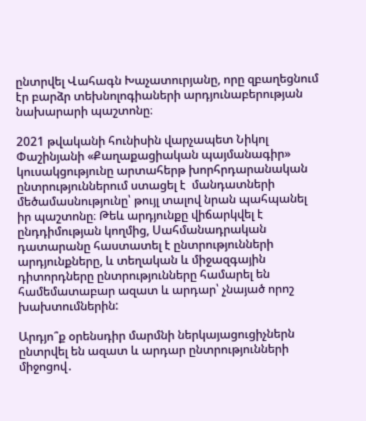ընտրվել Վահագն Խաչատուրյանը, որը զբաղեցնում էր բարձր տեխնոլոգիաների արդյունաբերության նախարարի պաշտոնը։

2021 թվականի հունիսին վարչապետ Նիկոլ Փաշինյանի «Քաղաքացիական պայմանագիր» կուսակցությունը արտահերթ խորհրդարանական ընտրություններում ստացել է  մանդատների մեծամասնությունը՝ թույլ տալով նրան պահպանել իր պաշտոնը։ Թեև արդյունքը վիճարկվել է ընդդիմության կողմից, Սահմանադրական դատարանը հաստատել է ընտրությունների արդյունքները, և տեղական և միջազգային դիտորդները ընտրությունները համարել են համեմատաբար ազատ և արդար՝ չնայած որոշ խախտումներին:

Արդյո՞ք օրենսդիր մարմնի ներկայացուցիչներն ընտրվել են ազատ և արդար ընտրությունների միջոցով․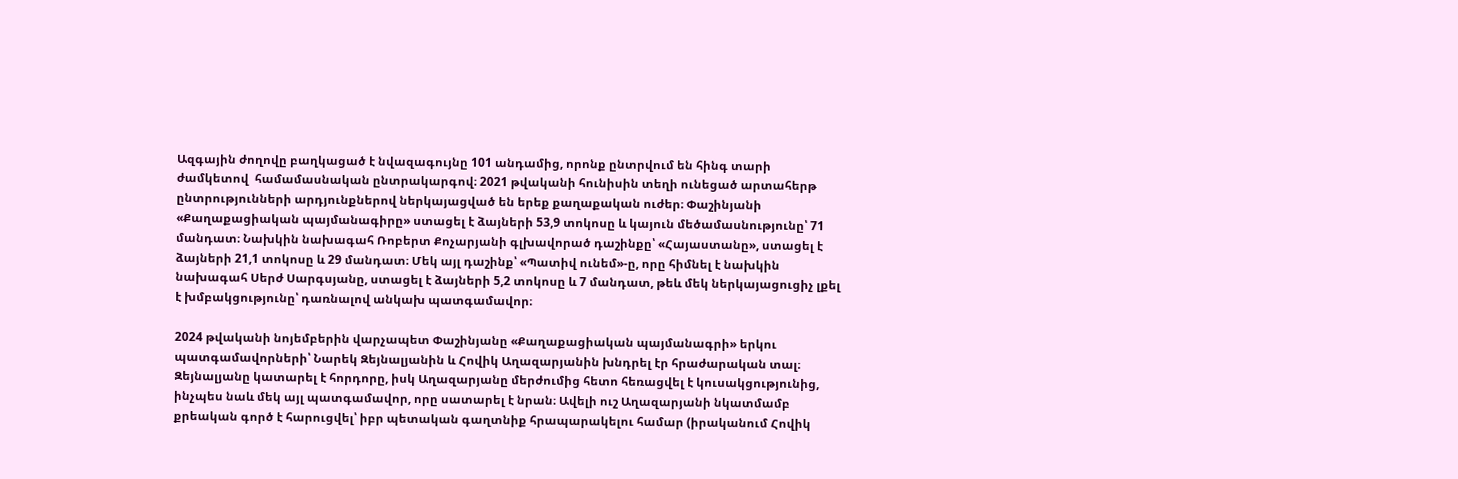Ազգային ժողովը բաղկացած է նվազագույնը 101 անդամից, որոնք ընտրվում են հինգ տարի ժամկետով  համամասնական ընտրակարգով։ 2021 թվականի հունիսին տեղի ունեցած արտահերթ ընտրությունների արդյունքներով ներկայացված են երեք քաղաքական ուժեր։ Փաշինյանի «Քաղաքացիական պայմանագիրը» ստացել է ձայների 53,9 տոկոսը և կայուն մեծամասնությունը՝ 71 մանդատ։ Նախկին նախագահ Ռոբերտ Քոչարյանի գլխավորած դաշինքը՝ «Հայաստանը», ստացել է ձայների 21,1 տոկոսը և 29 մանդատ։ Մեկ այլ դաշինք՝ «Պատիվ ունեմ»-ը, որը հիմնել է նախկին նախագահ Սերժ Սարգսյանը, ստացել է ձայների 5,2 տոկոսը և 7 մանդատ, թեև մեկ ներկայացուցիչ լքել է խմբակցությունը՝ դառնալով անկախ պատգամավոր։

2024 թվականի նոյեմբերին վարչապետ Փաշինյանը «Քաղաքացիական պայմանագրի» երկու պատգամավորների՝ Նարեկ Զեյնալյանին և Հովիկ Աղազարյանին խնդրել էր հրաժարական տալ։ Զեյնալյանը կատարել է հորդորը, իսկ Աղազարյանը մերժումից հետո հեռացվել է կուսակցությունից, ինչպես նաև մեկ այլ պատգամավոր, որը սատարել է նրան։ Ավելի ուշ Աղազարյանի նկատմամբ քրեական գործ է հարուցվել՝ իբր պետական գաղտնիք հրապարակելու համար (իրականում Հովիկ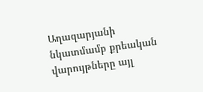Աղազարյանի նկատմամբ քրեական վարույթները այլ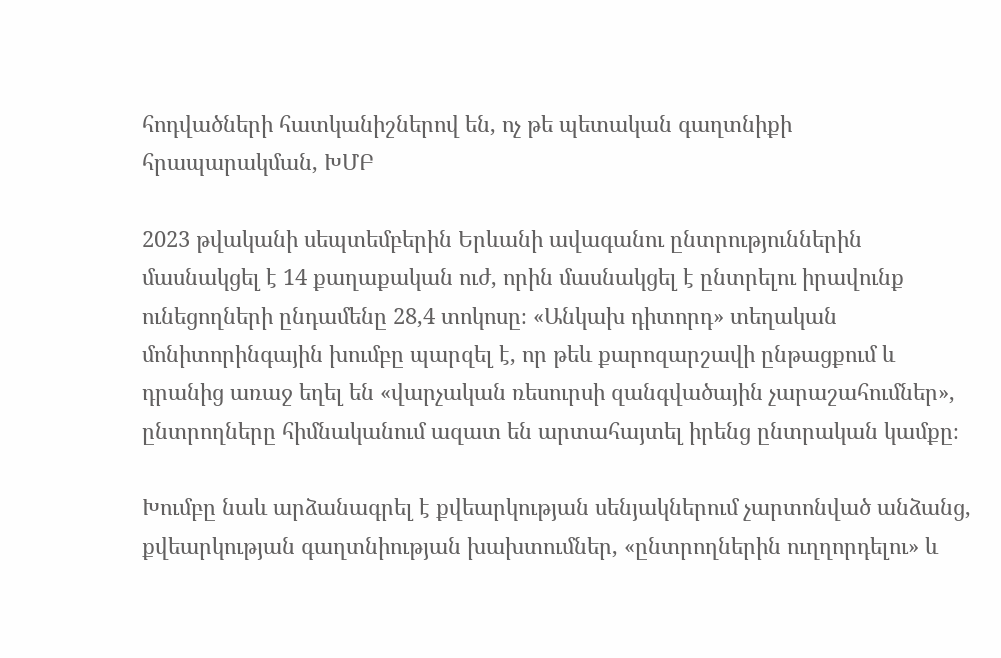հոդվածների հատկանիշներով են, ոչ թե պետական գաղտնիքի հրապարակման, ԽՄԲ

2023 թվականի սեպտեմբերին Երևանի ավագանու ընտրություններին մասնակցել է 14 քաղաքական ուժ, որին մասնակցել է ընտրելու իրավունք ունեցողների ընդամենը 28,4 տոկոսը։ «Անկախ դիտորդ» տեղական մոնիտորինգային խումբը պարզել է, որ թեև քարոզարշավի ընթացքում և դրանից առաջ եղել են «վարչական ռեսուրսի զանգվածային չարաշահումներ», ընտրողները հիմնականում ազատ են արտահայտել իրենց ընտրական կամքը։

Խումբը նաև արձանագրել է քվեարկության սենյակներում չարտոնված անձանց, քվեարկության գաղտնիության խախտումներ, «ընտրողներին ուղղորդելու» և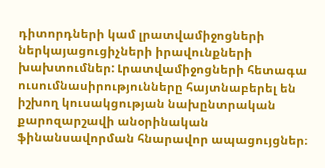դիտորդների կամ լրատվամիջոցների ներկայացուցիչների իրավունքների խախտումներ: Լրատվամիջոցների հետագա ուսումնասիրությունները հայտնաբերել են իշխող կուսակցության նախընտրական քարոզարշավի անօրինական ֆինանսավորման հնարավոր ապացույցներ։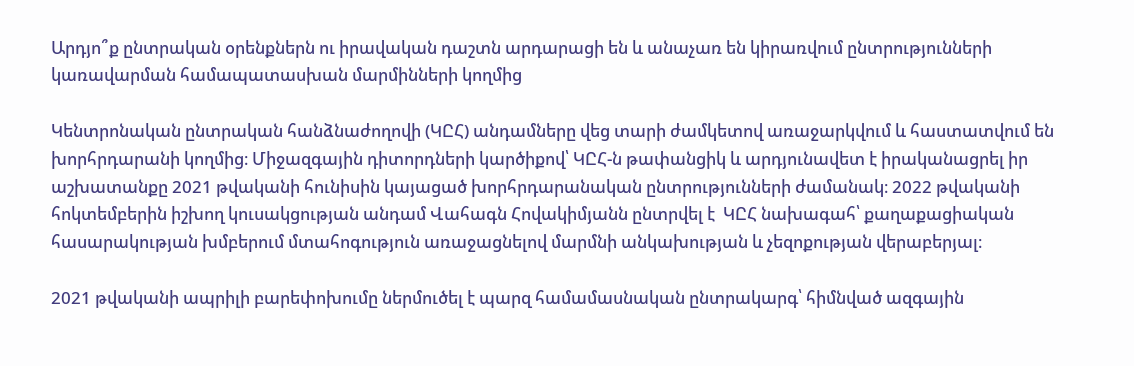Արդյո՞ք ընտրական օրենքներն ու իրավական դաշտն արդարացի են և անաչառ են կիրառվում ընտրությունների կառավարման համապատասխան մարմինների կողմից

Կենտրոնական ընտրական հանձնաժողովի (ԿԸՀ) անդամները վեց տարի ժամկետով առաջարկվում և հաստատվում են խորհրդարանի կողմից։ Միջազգային դիտորդների կարծիքով՝ ԿԸՀ-ն թափանցիկ և արդյունավետ է իրականացրել իր աշխատանքը 2021 թվականի հունիսին կայացած խորհրդարանական ընտրությունների ժամանակ։ 2022 թվականի հոկտեմբերին իշխող կուսակցության անդամ Վահագն Հովակիմյանն ընտրվել է  ԿԸՀ նախագահ՝ քաղաքացիական հասարակության խմբերում մտահոգություն առաջացնելով մարմնի անկախության և չեզոքության վերաբերյալ։

2021 թվականի ապրիլի բարեփոխումը ներմուծել է պարզ համամասնական ընտրակարգ՝ հիմնված ազգային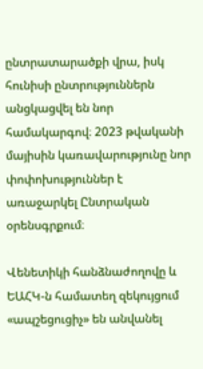ընտրատարածքի վրա, իսկ հունիսի ընտրություններն անցկացվել են նոր համակարգով։ 2023 թվականի մայիսին կառավարությունը նոր փոփոխություններ է առաջարկել Ընտրական օրենսգրքում։

Վենետիկի հանձնաժողովը և ԵԱՀԿ-ն համատեղ զեկույցում «ապշեցուցիչ» են անվանել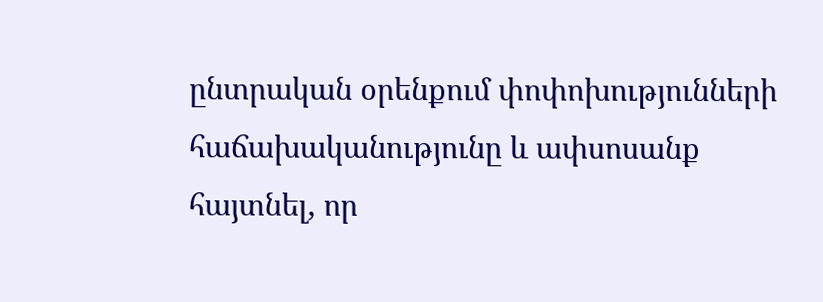ընտրական օրենքում փոփոխությունների հաճախականությունը և ափսոսանք հայտնել, որ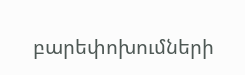բարեփոխումների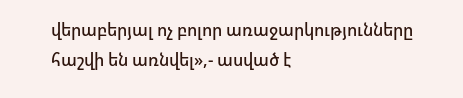վերաբերյալ ոչ բոլոր առաջարկությունները հաշվի են առնվել»,- ասված է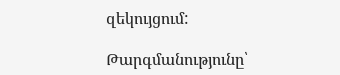զեկույցում:

Թարգմանությունը՝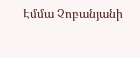Էմմա Չոբանյանի